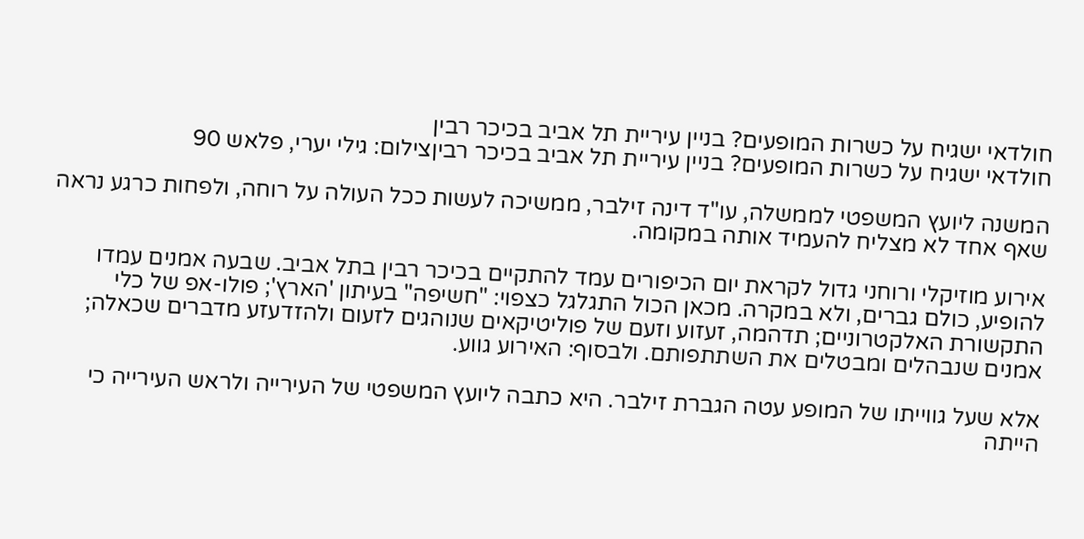חולדאי ישגיח על כשרות המופעים? בניין עיריית תל אביב בכיכר רבין
חולדאי ישגיח על כשרות המופעים? בניין עיריית תל אביב בכיכר רביןצילום: גילי יערי, פלאש 90

המשנה ליועץ המשפטי לממשלה, עו"ד דינה זילבר, ממשיכה לעשות ככל העולה על רוחה, ולפחות כרגע נראה שאף אחד לא מצליח להעמיד אותה במקומה.

אירוע מוזיקלי ורוחני גדול לקראת יום הכיפורים עמד להתקיים בכיכר רבין בתל אביב. שבעה אמנים עמדו להופיע, כולם גברים, ולא במקרה. מכאן הכול התגלגל כצפוי: "חשיפה" בעיתון 'הארץ'; פולו-אפ של כלי התקשורת האלקטרוניים; תדהמה, זעזוע וזעם של פוליטיקאים שנוהגים לזעום ולהזדעזע מדברים שכאלה; אמנים שנבהלים ומבטלים את השתתפותם. ולבסוף: האירוע גווע.

אלא שעל גווייתו של המופע עטה הגברת זילבר. היא כתבה ליועץ המשפטי של העירייה ולראש העירייה כי הייתה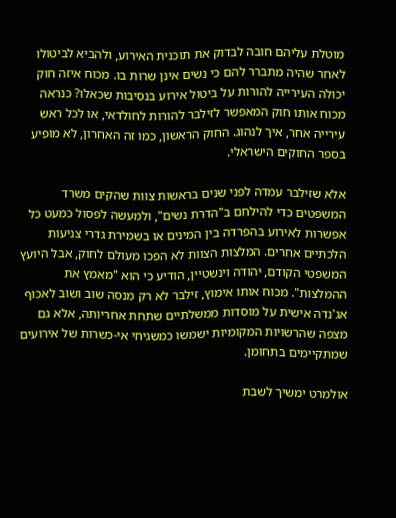מוטלת עליהם חובה לבדוק את תוכנית האירוע, ולהביא לביטולו לאחר שהיה מתברר להם כי נשים אינן שרות בו. מכוח איזה חוק יכולה העירייה להורות על ביטול אירוע בנסיבות שכאלו? כנראה מכוח אותו חוק המאפשר לזילבר להורות לחולדאי, או לכל ראש עירייה אחר, איך לנהוג. החוק הראשון, כמו זה האחרון, לא מופיע בספר החוקים הישראלי.

אלא שזילבר עמדה לפני שנים בראשות צוות שהקים משרד המשפטים כדי להילחם ב"הדרת נשים", ולמעשה לפסול כמעט כל אפשרות לאירוע בהפרדה בין המינים או בשמירת גדרי צניעות הלכתיים אחרים. המלצות הצוות לא הפכו מעולם לחוק, אבל היועץ המשפטי הקודם, יהודה וינשטיין, הודיע כי הוא "מאמץ את ההמלצות". מכוח אותו אימוץ, זילבר לא רק מנסה שוב ושוב לאכוף אג'נדה אישית על מוסדות ממשלתיים שתחת אחריותה, אלא גם מצפה שהרשויות המקומיות ישמשו כמשגיחי אי-כשרות של אירועים שמתקיימים בתחומן.

אולמרט ימשיך לשבת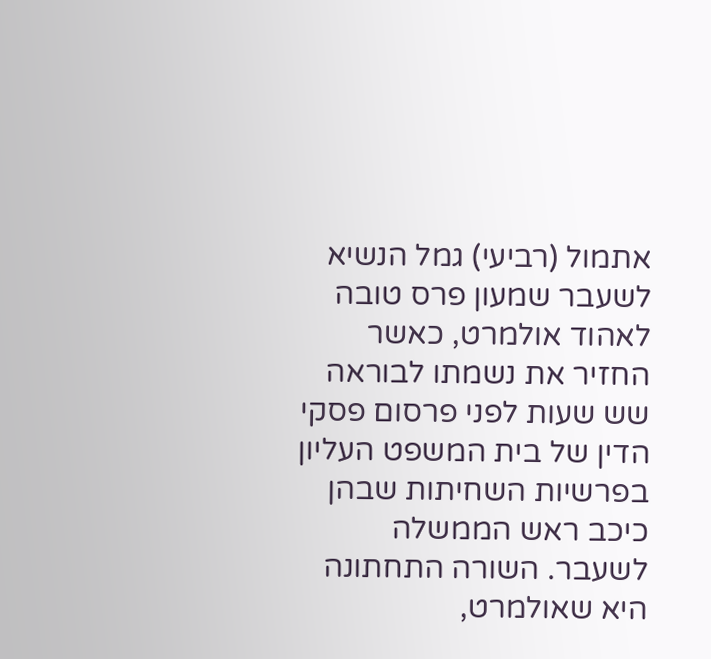אתמול (רביעי) גמל הנשיא לשעבר שמעון פרס טובה לאהוד אולמרט, כאשר החזיר את נשמתו לבוראה שש שעות לפני פרסום פסקי הדין של בית המשפט העליון בפרשיות השחיתות שבהן כיכב ראש הממשלה לשעבר. השורה התחתונה היא שאולמרט,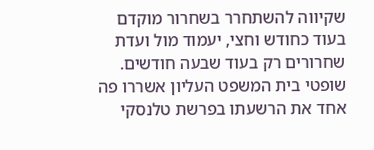שקיווה להשתחרר בשחרור מוקדם בעוד כחודש וחצי, יעמוד מול ועדת שחרורים רק בעוד שבעה חודשים. שופטי בית המשפט העליון אשררו פה אחד את הרשעתו בפרשת טלנסקי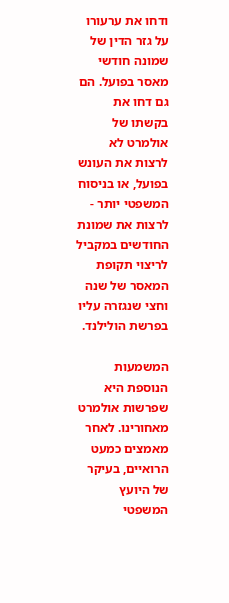ודחו את ערעורו על גזר הדין של שמונה חודשי מאסר בפועל. הם גם דחו את בקשתו של אולמרט לא לרצות את העונש בפועל, או בניסוח המשפטי יותר - לרצות את שמונת החודשים במקביל לריצוי תקופת המאסר של שנה וחצי שנגזרה עליו בפרשת הולילנד.

המשמעות הנוספת היא שפרשות אולמרט מאחורינו. לאחר מאמצים כמעט הרואיים, בעיקר של היועץ המשפטי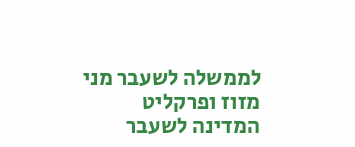לממשלה לשעבר מני מזוז ופרקליט המדינה לשעבר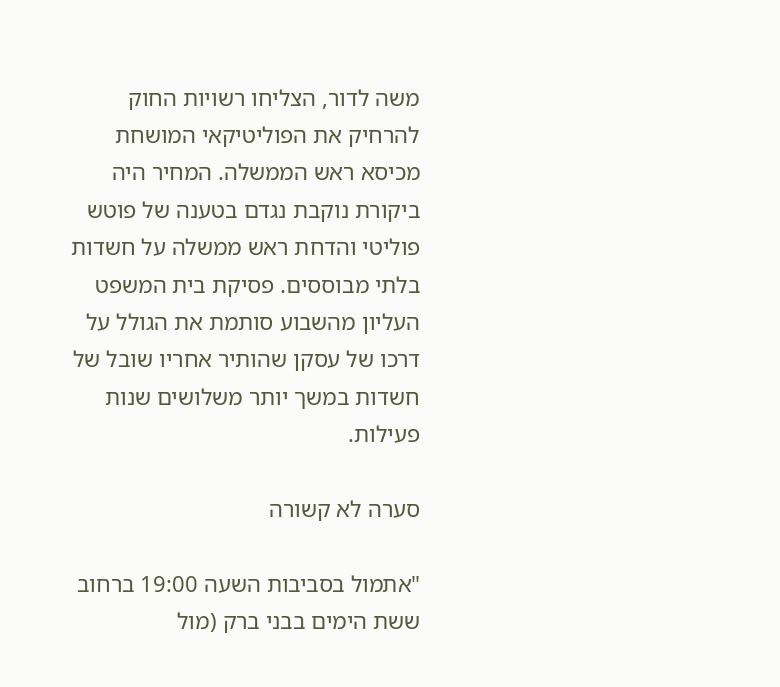משה לדור, הצליחו רשויות החוק להרחיק את הפוליטיקאי המושחת מכיסא ראש הממשלה. המחיר היה ביקורת נוקבת נגדם בטענה של פוטש פוליטי והדחת ראש ממשלה על חשדות בלתי מבוססים. פסיקת בית המשפט העליון מהשבוע סותמת את הגולל על דרכו של עסקן שהותיר אחריו שובל של חשדות במשך יותר משלושים שנות פעילות.

סערה לא קשורה

"אתמול בסביבות השעה 19:00 ברחוב ששת הימים בבני ברק (מול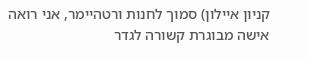קניון איילון) סמוך לחנות ורטהיימר, אני רואה אישה מבוגרת קשורה לגדר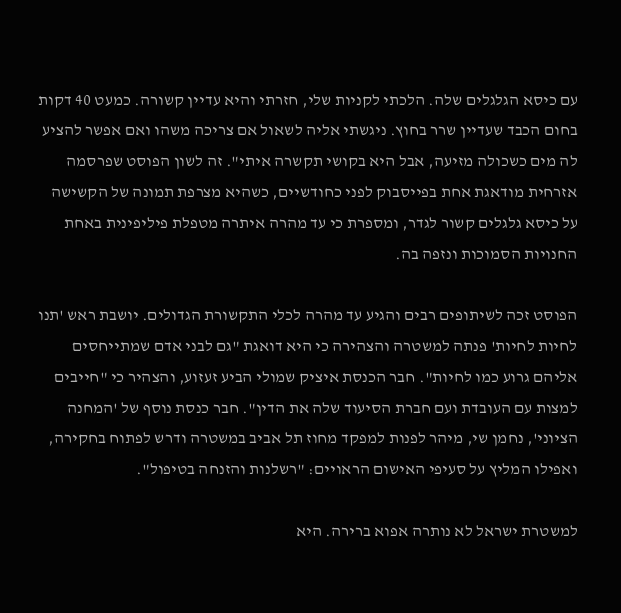עם כיסא הגלגלים שלה. הלכתי לקניות שלי, חזרתי והיא עדיין קשורה. כמעט 40 דקות בחום הכבד שעדיין שרר בחוץ. ניגשתי אליה לשאול אם צריכה משהו ואם אפשר להציע לה מים כשכולה מזיעה, אבל היא בקושי תקשרה איתי". זה לשון הפוסט שפרסמה אזרחית מודאגת אחת בפייסבוק לפני כחודשיים, כשהיא מצרפת תמונה של הקשישה על כיסא גלגלים קשור לגדר, ומספרת כי עד מהרה איתרה מטפלת פיליפינית באחת החנויות הסמוכות ונזפה בה.

הפוסט זכה לשיתופים רבים והגיע עד מהרה לכלי התקשורת הגדולים. יושבת ראש 'תנו לחיות לחיות' פנתה למשטרה והצהירה כי היא דואגת "גם לבני אדם שמתייחסים אליהם גרוע כמו לחיות". חבר הכנסת איציק שמולי הביע זעזוע, והצהיר כי "חייבים למצות עם העובדת ועם חברת הסיעוד שלה את הדין". חבר כנסת נוסף של 'המחנה הציוני', נחמן שי, מיהר לפנות למפקד מחוז תל אביב במשטרה ודרש לפתוח בחקירה, ואפילו המליץ על סעיפי האישום הראויים: "רשלנות והזנחה בטיפול".

למשטרת ישראל לא נותרה אפוא ברירה. היא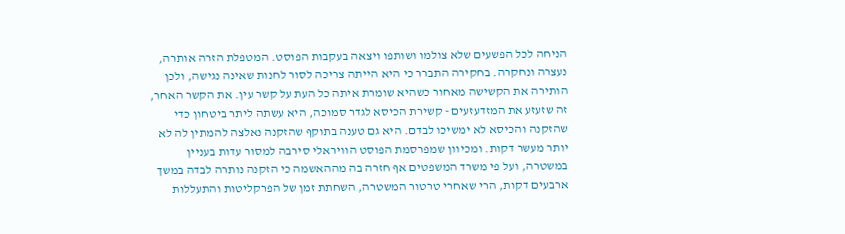הניחה לכל הפשעים שלא צולמו ושותפו ויצאה בעקבות הפוסט. המטפלת הזרה אותרה, נעצרה ונחקרה. בחקירה התברר כי היא הייתה צריכה לסור לחנות שאינה נגישה, ולכן הותירה את הקשישה מאחור כשהיא שומרת איתה כל העת על קשר עין. את הקשר האחר, זה שזעזע את המזדעזעים - קשירת הכיסא לגדר סמוכה, היא עשתה ליתר ביטחון כדי שהזקנה והכיסא לא ימשיכו לבדם. היא גם טענה בתוקף שהזקנה נאלצה להמתין לה לא יותר מעשר דקות. ומכיוון שמפרסמת הפוסט הוויראלי סירבה למסור עדות בעניין במשטרה, ועל פי משרד המשפטים אף חזרה בה מההאשמה כי הזקנה נותרה לבדה במשך ארבעים דקות, הרי שאחרי טרטור המשטרה, השחתת זמן של הפרקליטות והתעללות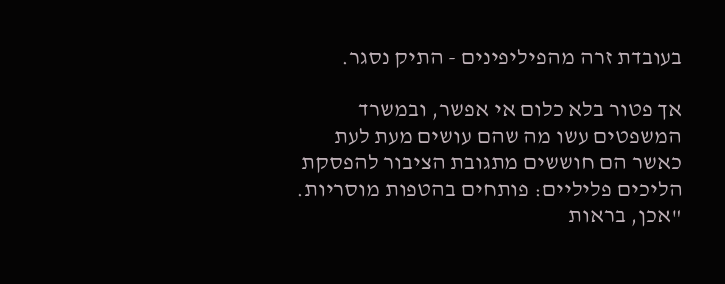בעובדת זרה מהפיליפינים - התיק נסגר.

אך פטור בלא כלום אי אפשר, ובמשרד המשפטים עשו מה שהם עושים מעת לעת כאשר הם חוששים מתגובת הציבור להפסקת הליכים פליליים: פותחים בהטפות מוסריות. "אכן, בראות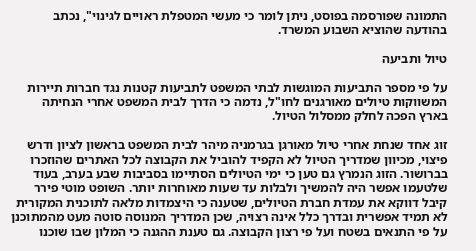התמונה שפורסמה בפוסט, ניתן לומר כי מעשי המטפלת ראויים לגינוי", נכתב בהודעה שהוציא השבוע המשרד.

טיול ותביעה

על פי מספר התביעות המוגשות לבתי המשפט לתביעות קטנות נגד חברות תיירות המשווקות טיולים מאורגנים לחו"ל, נדמה כי הדרך לבית המשפט אחרי הנחיתה בארץ הפכה לחלק ממסלול הטיול.

זוג אחד שנחת אחרי טיול מאורגן בגרמניה מיהר לבית המשפט בראשון לציון ודרש פיצוי, מכיוון שמדריך הטיול לא הקפיד להוביל את הקבוצה לכל האתרים שהוזכרו בברושור. הזוג הנמרץ גם טען כי ימי הטיולים הסתיימו בסביבות שבע בערב, בעוד שלטעמו אפשר היה להמשיך ולבלות עד שעות מאוחרות יותר. השופט מוטי פירר קיבל דווקא את עמדת חברת הטיולים, שטענה כי היצמדות מלאה לתוכנית המקורית לא תמיד אפשרית ובדרך כלל אינה רצויה, שכן המדריך המנוסה סוטה מעט מהמתוכנן על פי התנאים בשטח ועל פי רצון הקבוצה. גם טענת ההגנה כי המלון שבו שוכנו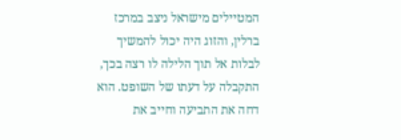המטיילים מישראל ניצב במרכז ברלין, והזוג היה יכול להמשיך לבלות אל תוך הלילה לו רצה בכך, התקבלה על דעתו של השופט. הוא דחה את התביעה וחייב את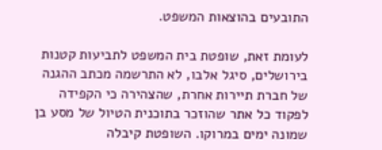התובעים בהוצאות המשפט.

לעומת זאת, שופטת בית המשפט לתביעות קטנות בירושלים, סיגל אלבו, לא התרשמה מכתב ההגנה של חברת תיירות אחרת, שהצהירה כי הקפידה לפקוד כל אתר שהוזכר בתוכנית הטיול של מסע בן שמונה ימים במרוקו. השופטת קיבלה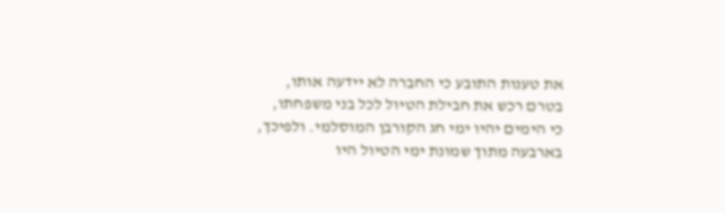את טענות התובע כי החברה לא יידעה אותו, בטרם רכש את חבילת הטיול לכל בני משפחתו, כי הימים יהיו ימי חג הקורבן המוסלמי. ולפיכך, בארבעה מתוך שמונת ימי הטיול היו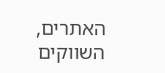האתרים, השווקים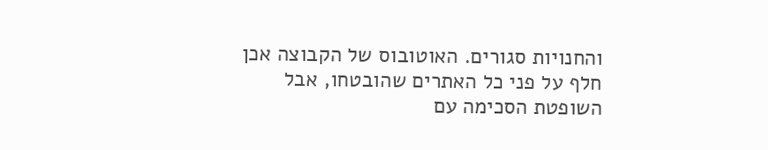והחנויות סגורים. האוטובוס של הקבוצה אכן חלף על פני כל האתרים שהובטחו, אבל השופטת הסכימה עם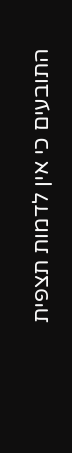התובעים כי אין לדמות תצפית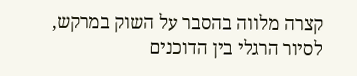קצרה מלווה בהסבר על השוק במרקש, לסיור הרגלי בין הדוכנים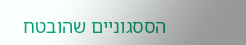הססגוניים שהובטח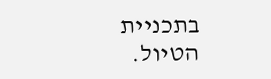בתכניית הטיול.